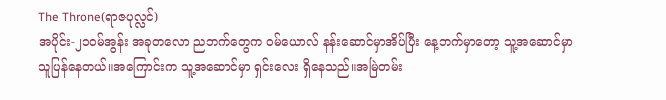The Throne(ရာဇပုလ္လင်)
အပိုင်း-၂၁ဝမ်အွန်း အခုတလော ညဘက်တွေက ဝမ်ယောလ် နန်းဆောင်မှာအိပ်ပြီး နေ့ဘက်မှာတော့ သူ့အဆောင်မှာသူပြန်နေတယ်။အကြောင်းက သူ့အဆောင်မှာ ရှင်းလေး ရှိနေသည်။အမြဲတမ်း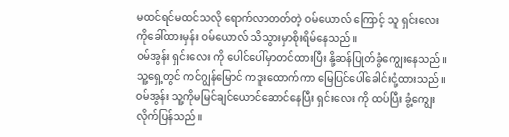မထင်ရင်မထင်သလို ရောက်လာတတ်တဲ့ ဝမ်ယောလ် ကြောင့် သူ ရှင်းလေး ကိုခေါ်ထားမှန်း ဝမ်ယောလ် သိသွားမှာစိုးရိမ်နေသည်။
ဝမ်အွန်း ရှင်းလေး ကို ပေါင်ပေါ်မှာတင်ထားပြီး နို့ဆန်ပြုတ်ခွံကျွေးနေသည်။
သူ့ရှေ့တွင် ကင်ဂျွန်မြောင် ကဒူးထောက်ကာ မြေပြင်ပေါ်ခေါင်းငုံ့ထားသည်။
ဝမ်အွန်း သူ့ကိုမမြင်ချင်ယောင်ဆောင်နေပြီး ရှင်းလေး ကို ထပ်ပြီး ခွံ့ကျွေးလိုက်ပြန်သည်။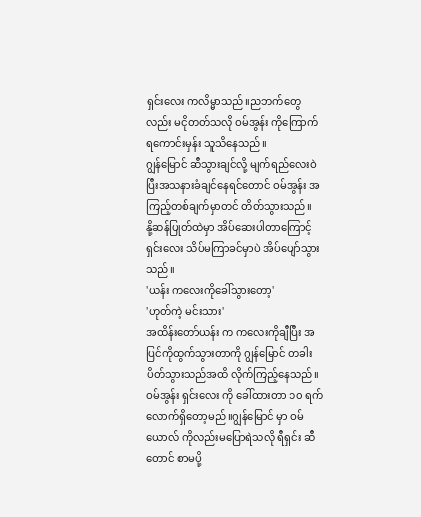ရှင်းလေး ကလိမ္မာသည်။ညဘက်တွေလည်း မငိုတတ်သလို ဝမ်အွန်း ကိုကြောက်ရကောင်းမှန်း သူသိနေသည်။
ဂျွန်မြောင် ဆီသွားချင်လို့ မျက်ရည်လေးဝဲပြီးအသနားခံချင်နေရင်တောင် ဝမ်အွန်း အကြည့်တစ်ချက်မှာတင် တိတ်သွားသည်။
နို့ဆန်ပြုတ်ထဲမှာ အိပ်ဆေးပါတာကြောင့် ရှင်းလေး သိပ်မကြာခင်မှာပဲ အိပ်ပျော်သွားသည်။
'ယန်း ကလေးကိုခေါ်သွားတော့'
'ဟုတ်ကဲ့ မင်းသား'
အထိန်းတော်ယန်း က ကလေးကိုချီပြီး အပြင်ကိုထွက်သွားတာကို ဂျွန်မြောင် တခါးပိတ်သွားသည်အထိ လိုက်ကြည့်နေသည်။ဝမ်အွန်း ရှင်းလေး ကို ခေါ်ထားတာ ၁၀ ရက်လောက်ရှိတော့မည်။ဂျွန်မြောင် မှာ ဝမ်ယောလ် ကိုလည်းမပြောရဲသလို ရီရှင်း ဆီတောင် စာမပို့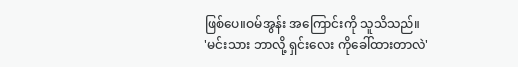ဖြစ်ပေ။ဝမ်အွန်း အကြောင်းကို သူသိသည်။
'မင်းသား ဘာလို့ ရှင်းလေး ကိုခေါ်ထားတာလဲ'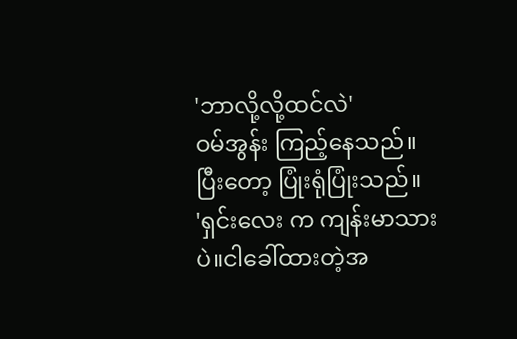'ဘာလို့လို့ထင်လဲ'
ဝမ်အွန်း ကြည့်နေသည်။ပြီးတော့ ပြုံးရုံပြုံးသည်။
'ရှင်းလေး က ကျန်းမာသားပဲ။ငါခေါ်ထားတဲ့အ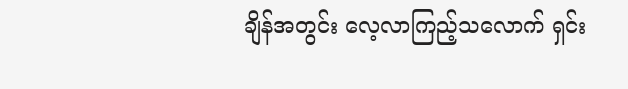ချိန်အတွင်း လေ့လာကြည့်သလောက် ရှင်း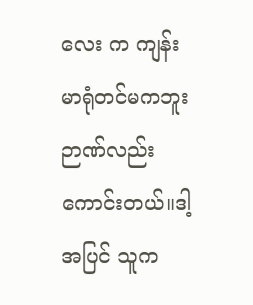လေး က ကျန်းမာရုံတင်မကဘူး ဉာဏ်လည်းကောင်းတယ်။ဒါ့အပြင် သူက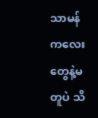သာမန်ကလေးတွေနဲ့မတူပဲ သိ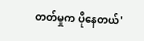တတ်မှုက ပိုနေတယ်'